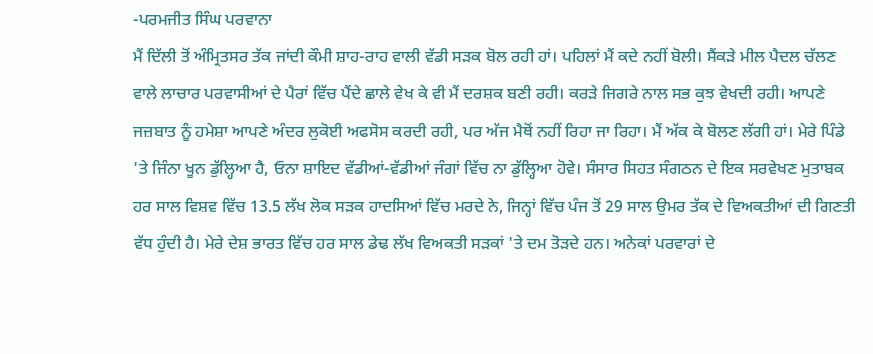-ਪਰਮਜੀਤ ਸਿੰਘ ਪਰਵਾਨਾ
ਮੈਂ ਦਿੱਲੀ ਤੋਂ ਅੰਮ੍ਰਿਤਸਰ ਤੱਕ ਜਾਂਦੀ ਕੌਮੀ ਸ਼ਾਹ-ਰਾਹ ਵਾਲੀ ਵੱਡੀ ਸੜਕ ਬੋਲ ਰਹੀ ਹਾਂ। ਪਹਿਲਾਂ ਮੈਂ ਕਦੇ ਨਹੀਂ ਬੋਲੀ। ਸੈਂਕੜੇ ਮੀਲ ਪੈਦਲ ਚੱਲਣ ਵਾਲੇ ਲਾਚਾਰ ਪਰਵਾਸੀਆਂ ਦੇ ਪੈਰਾਂ ਵਿੱਚ ਪੈਂਦੇ ਛਾਲੇ ਵੇਖ ਕੇ ਵੀ ਮੈਂ ਦਰਸ਼ਕ ਬਣੀ ਰਹੀ। ਕਰੜੇ ਜਿਗਰੇ ਨਾਲ ਸਭ ਕੁਝ ਵੇਖਦੀ ਰਹੀ। ਆਪਣੇ ਜਜ਼ਬਾਤ ਨੂੰ ਹਮੇਸ਼ਾ ਆਪਣੇ ਅੰਦਰ ਲੁਕੋਈ ਅਫਸੋਸ ਕਰਦੀ ਰਹੀ, ਪਰ ਅੱਜ ਮੈਥੋਂ ਨਹੀਂ ਰਿਹਾ ਜਾ ਰਿਹਾ। ਮੈਂ ਅੱਕ ਕੇ ਬੋਲਣ ਲੱਗੀ ਹਾਂ। ਮੇਰੇ ਪਿੰਡੇ 'ਤੇ ਜਿੰਨਾ ਖੂਨ ਡੁੱਲ੍ਹਿਆ ਹੈ, ਓਨਾ ਸ਼ਾਇਦ ਵੱਡੀਆਂ-ਵੱਡੀਆਂ ਜੰਗਾਂ ਵਿੱਚ ਨਾ ਡੁੱਲ੍ਹਿਆ ਹੋਵੇ। ਸੰਸਾਰ ਸਿਹਤ ਸੰਗਠਨ ਦੇ ਇਕ ਸਰਵੇਖਣ ਮੁਤਾਬਕ ਹਰ ਸਾਲ ਵਿਸ਼ਵ ਵਿੱਚ 13.5 ਲੱਖ ਲੋਕ ਸੜਕ ਹਾਦਸਿਆਂ ਵਿੱਚ ਮਰਦੇ ਨੇ, ਜਿਨ੍ਹਾਂ ਵਿੱਚ ਪੰਜ ਤੋਂ 29 ਸਾਲ ਉਮਰ ਤੱਕ ਦੇ ਵਿਅਕਤੀਆਂ ਦੀ ਗਿਣਤੀ ਵੱਧ ਹੁੰਦੀ ਹੈ। ਮੇਰੇ ਦੇਸ਼ ਭਾਰਤ ਵਿੱਚ ਹਰ ਸਾਲ ਡੇਢ ਲੱਖ ਵਿਅਕਤੀ ਸੜਕਾਂ 'ਤੇ ਦਮ ਤੋੜਦੇ ਹਨ। ਅਨੇਕਾਂ ਪਰਵਾਰਾਂ ਦੇ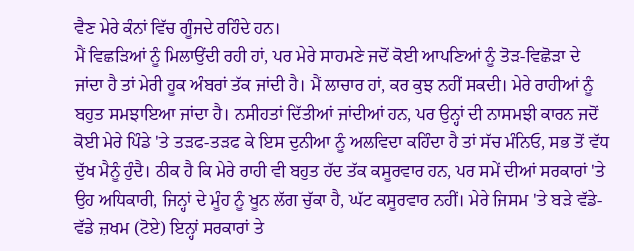ਵੈਣ ਮੇਰੇ ਕੰਨਾਂ ਵਿੱਚ ਗੂੰਜਦੇ ਰਹਿੰਦੇ ਹਨ।
ਮੈਂ ਵਿਛੜਿਆਂ ਨੂੰ ਮਿਲਾਉਂਦੀ ਰਹੀ ਹਾਂ, ਪਰ ਮੇਰੇ ਸਾਹਮਣੇ ਜਦੋਂ ਕੋਈ ਆਪਣਿਆਂ ਨੂੰ ਤੋੜ-ਵਿਛੋੜਾ ਦੇ ਜਾਂਦਾ ਹੈ ਤਾਂ ਮੇਰੀ ਹੂਕ ਅੰਬਰਾਂ ਤੱਕ ਜਾਂਦੀ ਹੈ। ਮੈਂ ਲਾਚਾਰ ਹਾਂ, ਕਰ ਕੁਝ ਨਹੀਂ ਸਕਦੀ। ਮੇਰੇ ਰਾਹੀਆਂ ਨੂੰ ਬਹੁਤ ਸਮਝਾਇਆ ਜਾਂਦਾ ਹੈ। ਨਸੀਹਤਾਂ ਦਿੱਤੀਆਂ ਜਾਂਦੀਆਂ ਹਨ, ਪਰ ਉਨ੍ਹਾਂ ਦੀ ਨਾਸਮਝੀ ਕਾਰਨ ਜਦੋਂ ਕੋਈ ਮੇਰੇ ਪਿੰਡੇ 'ਤੇ ਤੜਫ-ਤੜਫ ਕੇ ਇਸ ਦੁਨੀਆ ਨੂੰ ਅਲਵਿਦਾ ਕਹਿੰਦਾ ਹੈ ਤਾਂ ਸੱਚ ਮੰਨਿਓ, ਸਭ ਤੋਂ ਵੱਧ ਦੁੱਖ ਮੈਨੂੰ ਹੁੰਦੈ। ਠੀਕ ਹੈ ਕਿ ਮੇਰੇ ਰਾਹੀ ਵੀ ਬਹੁਤ ਹੱਦ ਤੱਕ ਕਸੂਰਵਾਰ ਹਨ, ਪਰ ਸਮੇਂ ਦੀਆਂ ਸਰਕਾਰਾਂ 'ਤੇ ਉਹ ਅਧਿਕਾਰੀ, ਜਿਨ੍ਹਾਂ ਦੇ ਮੂੰਹ ਨੂੰ ਖੂਨ ਲੱਗ ਚੁੱਕਾ ਹੈ, ਘੱਟ ਕਸੂਰਵਾਰ ਨਹੀਂ। ਮੇਰੇ ਜਿਸਮ 'ਤੇ ਬੜੇ ਵੱਡੇ-ਵੱਡੇ ਜ਼ਖਮ (ਟੋਏ) ਇਨ੍ਹਾਂ ਸਰਕਾਰਾਂ ਤੇ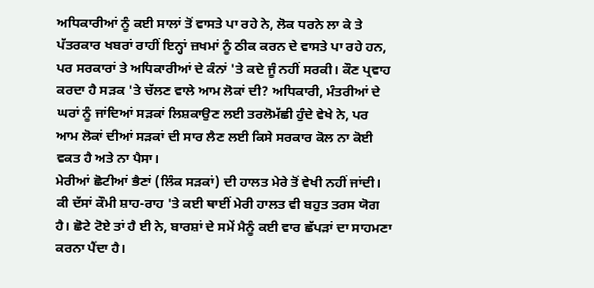ਅਧਿਕਾਰੀਆਂ ਨੂੰ ਕਈ ਸਾਲਾਂ ਤੋਂ ਵਾਸਤੇ ਪਾ ਰਹੇ ਨੇ, ਲੋਕ ਧਰਨੇ ਲਾ ਕੇ ਤੇ ਪੱਤਰਕਾਰ ਖਬਰਾਂ ਰਾਹੀਂ ਇਨ੍ਹਾਂ ਜ਼ਖਮਾਂ ਨੂੰ ਠੀਕ ਕਰਨ ਦੇ ਵਾਸਤੇ ਪਾ ਰਹੇ ਹਨ, ਪਰ ਸਰਕਾਰਾਂ ਤੇ ਅਧਿਕਾਰੀਆਂ ਦੇ ਕੰਨਾਂ 'ਤੇ ਕਦੇ ਜੂੰ ਨਹੀਂ ਸਰਕੀ। ਕੌਣ ਪ੍ਰਵਾਹ ਕਰਦਾ ਹੈ ਸੜਕ 'ਤੇ ਚੱਲਣ ਵਾਲੇ ਆਮ ਲੋਕਾਂ ਦੀ? ਅਧਿਕਾਰੀ, ਮੰਤਰੀਆਂ ਦੇ ਘਰਾਂ ਨੂੰ ਜਾਂਦਿਆਂ ਸੜਕਾਂ ਲਿਸ਼ਕਾਉਣ ਲਈ ਤਰਲੋਮੱਛੀ ਹੁੰਦੇ ਵੇਖੇ ਨੇ, ਪਰ ਆਮ ਲੋਕਾਂ ਦੀਆਂ ਸੜਕਾਂ ਦੀ ਸਾਰ ਲੈਣ ਲਈ ਕਿਸੇ ਸਰਕਾਰ ਕੋਲ ਨਾ ਕੋਈ ਵਕਤ ਹੈ ਅਤੇ ਨਾ ਪੈਸਾ।
ਮੇਰੀਆਂ ਛੋਟੀਆਂ ਭੈਣਾਂ (ਲਿੰਕ ਸੜਕਾਂ) ਦੀ ਹਾਲਤ ਮੇਰੇ ਤੋਂ ਵੇਖੀ ਨਹੀਂ ਜਾਂਦੀ। ਕੀ ਦੱਸਾਂ ਕੌਮੀ ਸ਼ਾਹ-ਰਾਹ 'ਤੇ ਕਈ ਥਾਈਂ ਮੇਰੀ ਹਾਲਤ ਵੀ ਬਹੁਤ ਤਰਸ ਯੋਗ ਹੈ। ਛੋਟੇ ਟੋਏ ਤਾਂ ਹੈ ਈ ਨੇ, ਬਾਰਸ਼ਾਂ ਦੇ ਸਮੇਂ ਮੈਨੂੰ ਕਈ ਵਾਰ ਛੱਪੜਾਂ ਦਾ ਸਾਹਮਣਾ ਕਰਨਾ ਪੈਂਦਾ ਹੈ।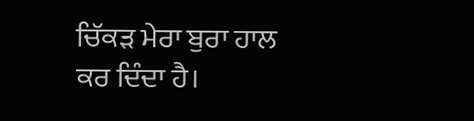ਚਿੱਕੜ ਮੇਰਾ ਬੁਰਾ ਹਾਲ ਕਰ ਦਿੰਦਾ ਹੈ।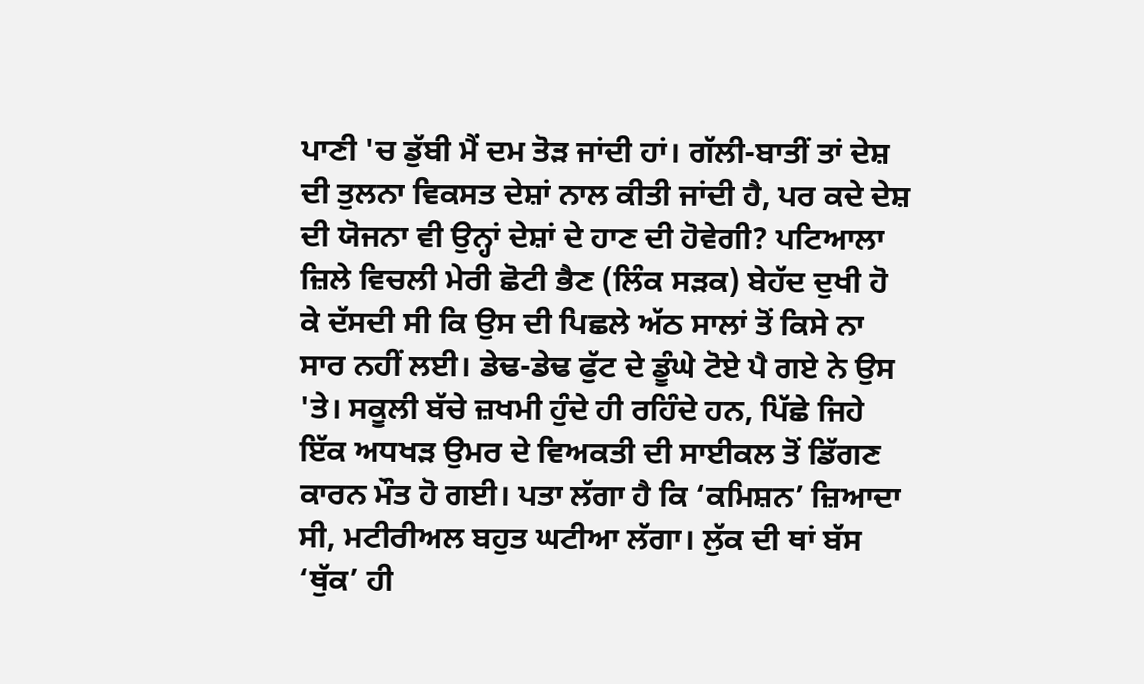ਪਾਣੀ 'ਚ ਡੁੱਬੀ ਮੈਂ ਦਮ ਤੋੜ ਜਾਂਦੀ ਹਾਂ। ਗੱਲੀ-ਬਾਤੀਂ ਤਾਂ ਦੇਸ਼ ਦੀ ਤੁਲਨਾ ਵਿਕਸਤ ਦੇਸ਼ਾਂ ਨਾਲ ਕੀਤੀ ਜਾਂਦੀ ਹੈ, ਪਰ ਕਦੇ ਦੇਸ਼ ਦੀ ਯੋਜਨਾ ਵੀ ਉਨ੍ਹਾਂ ਦੇਸ਼ਾਂ ਦੇ ਹਾਣ ਦੀ ਹੋਵੇਗੀ? ਪਟਿਆਲਾ ਜ਼ਿਲੇ ਵਿਚਲੀ ਮੇਰੀ ਛੋਟੀ ਭੈਣ (ਲਿੰਕ ਸੜਕ) ਬੇਹੱਦ ਦੁਖੀ ਹੋ ਕੇ ਦੱਸਦੀ ਸੀ ਕਿ ਉਸ ਦੀ ਪਿਛਲੇ ਅੱਠ ਸਾਲਾਂ ਤੋਂ ਕਿਸੇ ਨਾ ਸਾਰ ਨਹੀਂ ਲਈ। ਡੇਢ-ਡੇਢ ਫੁੱਟ ਦੇ ਡੂੰਘੇ ਟੋਏ ਪੈ ਗਏ ਨੇ ਉਸ 'ਤੇ। ਸਕੂਲੀ ਬੱਚੇ ਜ਼ਖਮੀ ਹੁੰਦੇ ਹੀ ਰਹਿੰਦੇ ਹਨ, ਪਿੱਛੇ ਜਿਹੇ ਇੱਕ ਅਧਖੜ ਉਮਰ ਦੇ ਵਿਅਕਤੀ ਦੀ ਸਾਈਕਲ ਤੋਂ ਡਿੱਗਣ ਕਾਰਨ ਮੌਤ ਹੋ ਗਈ। ਪਤਾ ਲੱਗਾ ਹੈ ਕਿ ‘ਕਮਿਸ਼ਨ’ ਜ਼ਿਆਦਾ ਸੀ, ਮਟੀਰੀਅਲ ਬਹੁਤ ਘਟੀਆ ਲੱਗਾ। ਲੁੱਕ ਦੀ ਥਾਂ ਬੱਸ ‘ਥੁੱਕ’ ਹੀ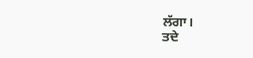ਲੱਗਾ।
ਤਦੇ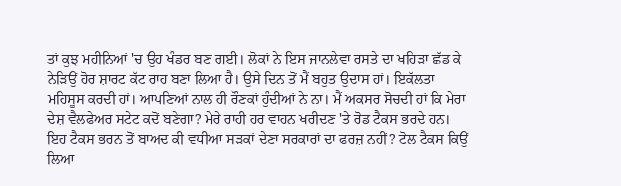ਤਾਂ ਕੁਝ ਮਹੀਨਿਆਂ 'ਚ ਉਹ ਖੰਡਰ ਬਣ ਗਈ। ਲੋਕਾਂ ਨੇ ਇਸ ਜਾਨਲੇਵਾ ਰਸਤੇ ਦਾ ਖਹਿੜਾ ਛੱਡ ਕੇ ਨੇੜਿਉਂ ਹੋਰ ਸ਼ਾਰਟ ਕੱਟ ਰਾਹ ਬਣਾ ਲਿਆ ਹੈ। ਉਸੇ ਦਿਨ ਤੋਂ ਮੈਂ ਬਹੁਤ ਉਦਾਸ ਹਾਂ। ਇਕੱਲਤਾ ਮਹਿਸੂਸ ਕਰਦੀ ਹਾਂ। ਆਪਣਿਆਂ ਨਾਲ ਹੀ ਰੌਣਕਾਂ ਹੁੰਦੀਆਂ ਨੇ ਨਾ। ਮੈਂ ਅਕਸਰ ਸੋਚਦੀ ਹਾਂ ਕਿ ਮੇਰਾ ਦੇਸ਼ ਵੈਲਫੇਅਰ ਸਟੇਟ ਕਦੋਂ ਬਣੇਗਾ? ਮੇਰੇ ਰਾਹੀ ਹਰ ਵਾਹਨ ਖਰੀਦਣ 'ਤੇ ਰੋਡ ਟੈਕਸ ਭਰਦੇ ਹਨ। ਇਹ ਟੈਕਸ ਭਰਨ ਤੋਂ ਬਾਅਦ ਕੀ ਵਧੀਆ ਸੜਕਾਂ ਦੇਣਾ ਸਰਕਾਰਾਂ ਦਾ ਫਰਜ਼ ਨਹੀਂ? ਟੋਲ ਟੈਕਸ ਕਿਉਂ ਲਿਆ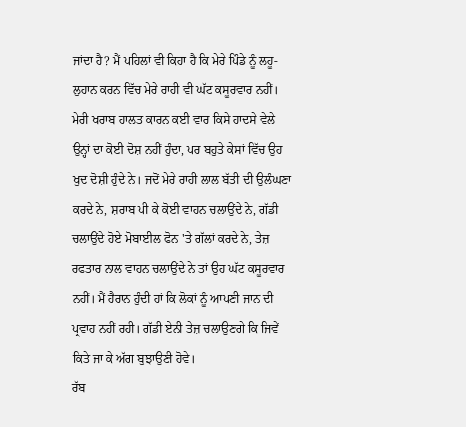ਜਾਂਦਾ ਹੈ? ਮੈਂ ਪਹਿਲਾਂ ਵੀ ਕਿਹਾ ਹੈ ਕਿ ਮੇਰੇ ਪਿੰਡੇ ਨੂੰ ਲਹੂ-ਲੁਹਾਨ ਕਰਨ ਵਿੱਚ ਮੇਰੇ ਰਾਹੀ ਵੀ ਘੱਟ ਕਸੂਰਵਾਰ ਨਹੀਂ। ਮੇਰੀ ਖਰਾਬ ਹਾਲਤ ਕਾਰਨ ਕਈ ਵਾਰ ਕਿਸੇ ਹਾਦਸੇ ਵੇਲੇ ਉਨ੍ਹਾਂ ਦਾ ਕੋਈ ਦੋਸ਼ ਨਹੀਂ ਹੁੰਦਾ, ਪਰ ਬਹੁਤੇ ਕੇਸਾਂ ਵਿੱਚ ਉਹ ਖੁਦ ਦੋਸ਼ੀ ਹੁੰਦੇ ਨੇ। ਜਦੋਂ ਮੇਰੇ ਰਾਹੀ ਲਾਲ ਬੱਤੀ ਦੀ ਉਲੰਘਣਾ ਕਰਦੇ ਨੇ, ਸ਼ਰਾਬ ਪੀ ਕੇ ਕੋਈ ਵਾਹਨ ਚਲਾਉਂਦੇ ਨੇ, ਗੱਡੀ ਚਲਾਉਂਦੇ ਹੋਏ ਮੋਬਾਈਲ ਫੋਨ 'ਤੇ ਗੱਲਾਂ ਕਰਦੇ ਨੇ, ਤੇਜ਼ ਰਫਤਾਰ ਨਾਲ ਵਾਹਨ ਚਲਾਉਂਦੇ ਨੇ ਤਾਂ ਉਹ ਘੱਟ ਕਸੂਰਵਾਰ ਨਹੀਂ। ਮੈਂ ਹੈਰਾਨ ਹੁੰਦੀ ਹਾਂ ਕਿ ਲੋਕਾਂ ਨੂੰ ਆਪਣੀ ਜਾਨ ਦੀ ਪ੍ਰਵਾਹ ਨਹੀਂ ਰਹੀ। ਗੱਡੀ ਏਨੀ ਤੇਜ਼ ਚਲਾਉਣਗੇ ਕਿ ਜਿਵੇਂ ਕਿਤੇ ਜਾ ਕੇ ਅੱਗ ਬੁਝਾਉਣੀ ਹੋਵੇ।
ਰੱਬ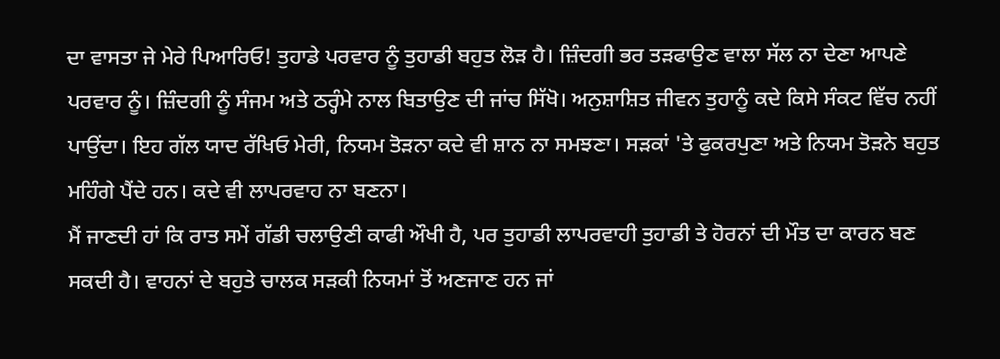ਦਾ ਵਾਸਤਾ ਜੇ ਮੇਰੇ ਪਿਆਰਿਓ! ਤੁਹਾਡੇ ਪਰਵਾਰ ਨੂੰ ਤੁਹਾਡੀ ਬਹੁਤ ਲੋੜ ਹੈ। ਜ਼ਿੰਦਗੀ ਭਰ ਤੜਫਾਉਣ ਵਾਲਾ ਸੱਲ ਨਾ ਦੇਣਾ ਆਪਣੇ ਪਰਵਾਰ ਨੂੰ। ਜ਼ਿੰਦਗੀ ਨੂੰ ਸੰਜਮ ਅਤੇ ਠਰ੍ਹੰਮੇ ਨਾਲ ਬਿਤਾਉਣ ਦੀ ਜਾਂਚ ਸਿੱਖੋ। ਅਨੁਸ਼ਾਸ਼ਿਤ ਜੀਵਨ ਤੁਹਾਨੂੰ ਕਦੇ ਕਿਸੇ ਸੰਕਟ ਵਿੱਚ ਨਹੀਂ ਪਾਉਂਦਾ। ਇਹ ਗੱਲ ਯਾਦ ਰੱਖਿਓ ਮੇਰੀ, ਨਿਯਮ ਤੋੜਨਾ ਕਦੇ ਵੀ ਸ਼ਾਨ ਨਾ ਸਮਝਣਾ। ਸੜਕਾਂ 'ਤੇ ਫੁਕਰਪੁਣਾ ਅਤੇ ਨਿਯਮ ਤੋੜਨੇ ਬਹੁਤ ਮਹਿੰਗੇ ਪੈਂਦੇ ਹਨ। ਕਦੇ ਵੀ ਲਾਪਰਵਾਹ ਨਾ ਬਣਨਾ।
ਮੈਂ ਜਾਣਦੀ ਹਾਂ ਕਿ ਰਾਤ ਸਮੇਂ ਗੱਡੀ ਚਲਾਉਣੀ ਕਾਫੀ ਔਖੀ ਹੈ, ਪਰ ਤੁਹਾਡੀ ਲਾਪਰਵਾਹੀ ਤੁਹਾਡੀ ਤੇ ਹੋਰਨਾਂ ਦੀ ਮੌਤ ਦਾ ਕਾਰਨ ਬਣ ਸਕਦੀ ਹੈ। ਵਾਹਨਾਂ ਦੇ ਬਹੁਤੇ ਚਾਲਕ ਸੜਕੀ ਨਿਯਮਾਂ ਤੋਂ ਅਣਜਾਣ ਹਨ ਜਾਂ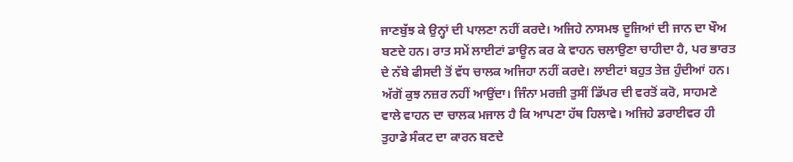ਜਾਣਬੁੱਝ ਕੇ ਉਨ੍ਹਾਂ ਦੀ ਪਾਲਣਾ ਨਹੀਂ ਕਰਦੇ। ਅਜਿਹੇ ਨਾਸਮਝ ਦੂਜਿਆਂ ਦੀ ਜਾਨ ਦਾ ਖੌਅ ਬਣਦੇ ਹਨ। ਰਾਤ ਸਮੇਂ ਲਾਈਟਾਂ ਡਾਊਨ ਕਰ ਕੇ ਵਾਹਨ ਚਲਾਉਣਾ ਚਾਹੀਦਾ ਹੈ, ਪਰ ਭਾਰਤ ਦੇ ਨੱਬੇ ਫੀਸਦੀ ਤੋਂ ਵੱਧ ਚਾਲਕ ਅਜਿਹਾ ਨਹੀਂ ਕਰਦੇ। ਲਾਈਟਾਂ ਬਹੁਤ ਤੇਜ਼ ਹੁੰਦੀਆਂ ਹਨ। ਅੱਗੋਂ ਕੁਝ ਨਜ਼ਰ ਨਹੀਂ ਆਉਂਦਾ। ਜਿੰਨਾ ਮਰਜ਼ੀ ਤੁਸੀਂ ਡਿੱਪਰ ਦੀ ਵਰਤੋਂ ਕਰੋ, ਸਾਹਮਣੇ ਵਾਲੇ ਵਾਹਨ ਦਾ ਚਾਲਕ ਮਜਾਲ ਹੈ ਕਿ ਆਪਣਾ ਹੱਥ ਹਿਲਾਵੇ। ਅਜਿਹੇ ਡਰਾਈਵਰ ਹੀ ਤੁਹਾਡੇ ਸੰਕਟ ਦਾ ਕਾਰਨ ਬਣਦੇ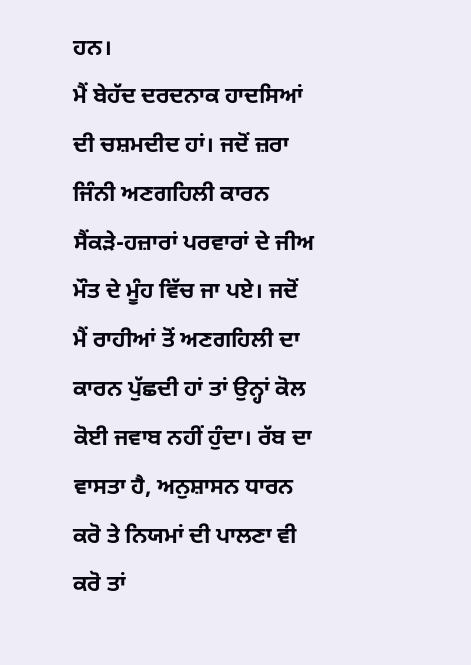ਹਨ।
ਮੈਂ ਬੇਹੱਦ ਦਰਦਨਾਕ ਹਾਦਸਿਆਂ ਦੀ ਚਸ਼ਮਦੀਦ ਹਾਂ। ਜਦੋਂ ਜ਼ਰਾ ਜਿੰਨੀ ਅਣਗਹਿਲੀ ਕਾਰਨ ਸੈਂਕੜੇ-ਹਜ਼ਾਰਾਂ ਪਰਵਾਰਾਂ ਦੇ ਜੀਅ ਮੌਤ ਦੇ ਮੂੰਹ ਵਿੱਚ ਜਾ ਪਏ। ਜਦੋਂ ਮੈਂ ਰਾਹੀਆਂ ਤੋਂ ਅਣਗਹਿਲੀ ਦਾ ਕਾਰਨ ਪੁੱਛਦੀ ਹਾਂ ਤਾਂ ਉਨ੍ਹਾਂ ਕੋਲ ਕੋਈ ਜਵਾਬ ਨਹੀਂ ਹੁੰਦਾ। ਰੱਬ ਦਾ ਵਾਸਤਾ ਹੈ, ਅਨੁਸ਼ਾਸਨ ਧਾਰਨ ਕਰੋ ਤੇ ਨਿਯਮਾਂ ਦੀ ਪਾਲਣਾ ਵੀ ਕਰੋ ਤਾਂ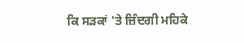ਕਿ ਸੜਕਾਂ 'ਤੇ ਜ਼ਿੰਦਗੀ ਮਹਿਕੇ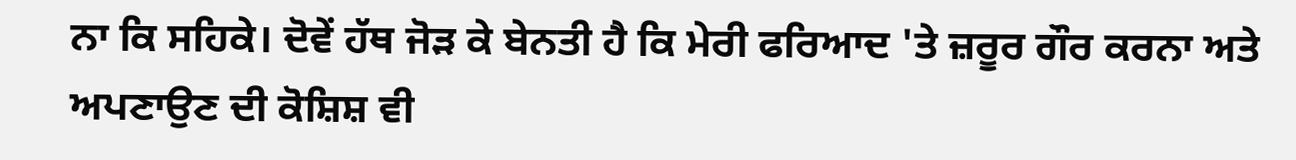ਨਾ ਕਿ ਸਹਿਕੇ। ਦੋਵੇਂ ਹੱਥ ਜੋੜ ਕੇ ਬੇਨਤੀ ਹੈ ਕਿ ਮੇਰੀ ਫਰਿਆਦ 'ਤੇ ਜ਼ਰੂਰ ਗੌਰ ਕਰਨਾ ਅਤੇ ਅਪਣਾਉਣ ਦੀ ਕੋਸ਼ਿਸ਼ ਵੀ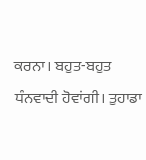ਕਰਨਾ। ਬਹੁਤ-ਬਹੁਤ ਧੰਨਵਾਦੀ ਹੋਵਾਂਗੀ। ਤੁਹਾਡਾ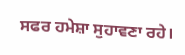ਸਫਰ ਹਮੇਸ਼ਾ ਸੁਹਾਵਣਾ ਰਹੇ।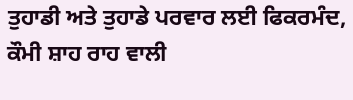ਤੁਹਾਡੀ ਅਤੇ ਤੁਹਾਡੇ ਪਰਵਾਰ ਲਈ ਫਿਕਰਮੰਦ, ਕੌਮੀ ਸ਼ਾਹ ਰਾਹ ਵਾਲੀ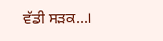ਵੱਡੀ ਸੜਕ...।